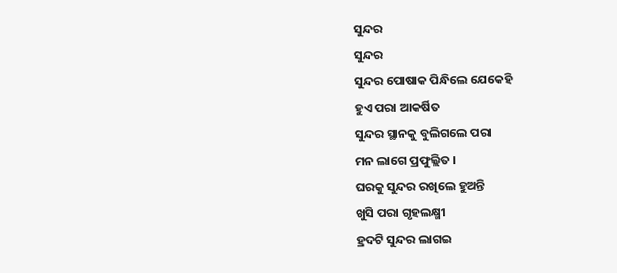ସୁନ୍ଦର
ସୁନ୍ଦର
ସୁନ୍ଦର ପୋଷାକ ପିନ୍ଧିଲେ ଯେକେହି
ହୁଏ ପରା ଆକର୍ଷିତ
ସୁନ୍ଦର ସ୍ଥାନକୁ ବୁଲିଗଲେ ପରା
ମନ ଲାଗେ ପ୍ରଫୁଲ୍ଲିତ ।
ଘରକୁ ସୁନ୍ଦର ରଖିଲେ ହୁଅନ୍ତି
ଖୁସି ପରା ଗୃହଲକ୍ଷ୍ମୀ
ହ୍ରଦଟି ସୁନ୍ଦର ଲାଗଇ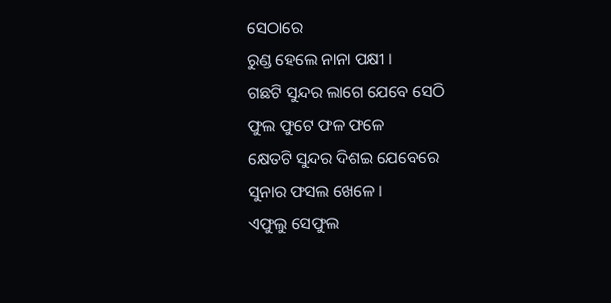ସେଠାରେ
ରୁଣ୍ଡ ହେଲେ ନାନା ପକ୍ଷୀ ।
ଗଛଟି ସୁନ୍ଦର ଲାଗେ ଯେବେ ସେଠି
ଫୁଲ ଫୁଟେ ଫଳ ଫଳେ
କ୍ଷେତଟି ସୁନ୍ଦର ଦିଶଇ ଯେବେରେ
ସୁନାର ଫସଲ ଖେଳେ ।
ଏଫୁଲୁ ସେଫୁଲ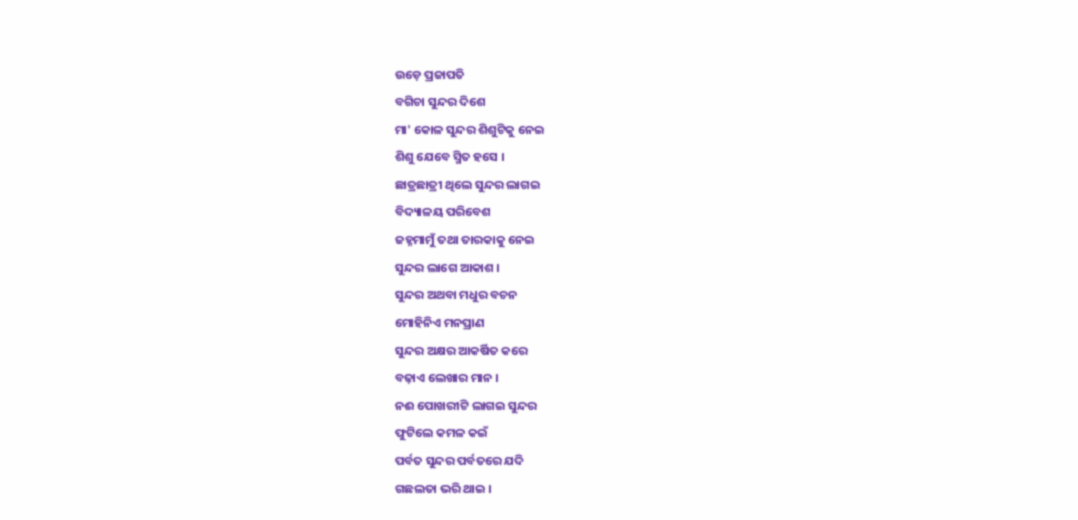ଉଡ଼େ ପ୍ରଜାପତି
ବଗିଚା ସୁନ୍ଦର ଦିଶେ
ମା' କୋଳ ସୁନ୍ଦର ଶିଶୁଟିକୁ ନେଇ
ଶିଶୁ ଯେବେ ସ୍ମିତ ହସେ ।
ଛାତ୍ରଛାତ୍ରୀ ଥିଲେ ସୁନ୍ଦର ଲାଗଇ
ବିଦ୍ୟାଳୟ ପରିବେଶ
ଜହ୍ନମାମୁଁ ତଥା ତାରକାକୁ ନେଇ
ସୁନ୍ଦର ଲାଗେ ଆକାଶ ।
ସୁନ୍ଦର ଅଥବା ମଧୁର ବଚନ
ମୋହିନିଏ ମନପ୍ରାଣ
ସୁନ୍ଦର ଅକ୍ଷର ଆକର୍ଷିତ କରେ
ବଢ଼ାଏ ଲେଖାର ମାନ ।
ନଈ ପୋଖରୀଟି ଲାଗଇ ସୁନ୍ଦର
ଫୁଟିଲେ କମଳ କଇଁ
ପର୍ବତ ସୁନ୍ଦର ପର୍ବତରେ ଯଦି
ଗଛଲତା ଭରି ଥାଇ ।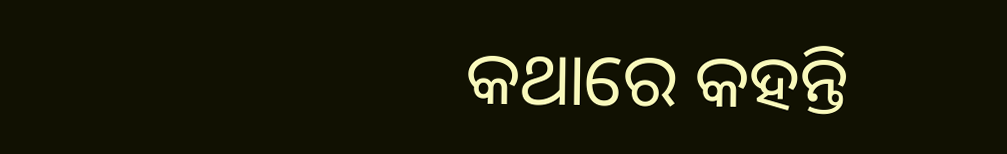କଥାରେ କହନ୍ତି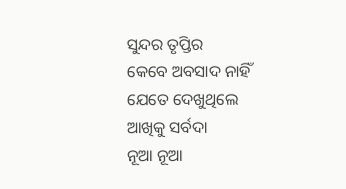ସୁନ୍ଦର ତୃପ୍ତିର
କେବେ ଅବସାଦ ନାହିଁ
ଯେତେ ଦେଖୁଥିଲେ ଆଖିକୁ ସର୍ବଦା
ନୂଆ ନୂଆ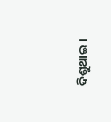ଦିଶୁଥାଇ ।